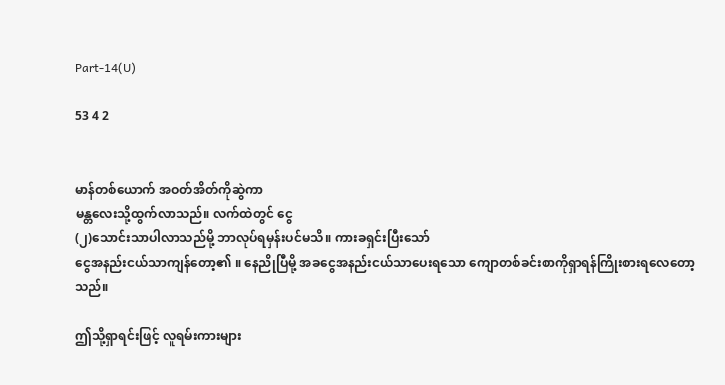Part-14(U)

53 4 2


မာန်တစ်ယောက် အဝတ်အိတ်ကိုဆွဲကာ
မန္တလေးသို့ထွက်လာသည်။ လက်ထဲတွင် ငွေ
(၂)သောင်းသာပါလာသည်မို့ ဘာလုပ်ရမှန်းပင်မသိ။ ကားခရှင်းပြီးသော်
ငွေအနည်းငယ်သာကျန်တော့၏ ။ နေညိုပြီမို့ အခငွေအနည်းငယ်သာပေးရသော ကျောတစ်ခင်းစာကိုရှာရန်ကြိုးစားရလေတော့သည်။

ဤသို့ရှာရင်းဖြင့် လူရမ်းကားများ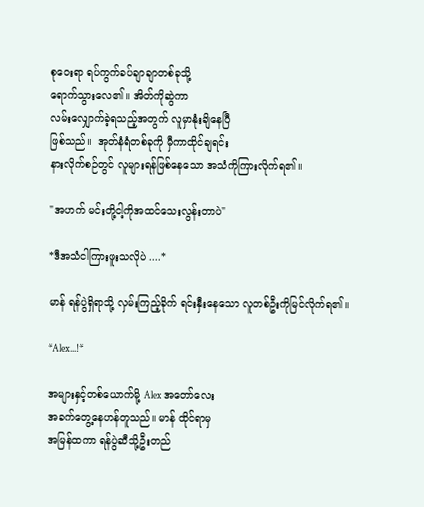စုဝေးရာ ရပ်ကွက်ခပ်ချာချာတစ်ခုသို့
ရောက်သွားလေ၏။ အိတ်ကိုဆွဲကာ
လမ်းလျှောက်ခဲ့ရသည့်အတွက် လူမှာနုံးချိနေပြီ
ဖြစ်သည်။  အုတ်နံရံတစ်ခုကို မှီကာထိုင်ချရင်း
နားလိုက်စဉ်တွင် လူများရန်ဖြစ်နေသော အသံကိုကြားလိုက်ရ၏။

"အဟက် မင်းတို့ငါ့ကိုအထင်သေးလွန်းတာပဲ"

*ဒီအသံငါကြားဖူးသလိုပဲ ....*

မာန် ရန်ပွဲရှိရာသို့ လှမ်းကြည့်ခိုက် ရင်းနှီးနေသော လူတစ်ဦးကိုမြင်လိုက်ရ၏။

*Alex...!*

အများနှင့်တစ်ယောက်မို့ Alex အတော်လေး
အခက်တွေ့နေဟန်တူသည်။ မာန် ထိုင်ရာမှ
အမြန်ထကာ ရန်ပွဲဆီသို့ဦးတည်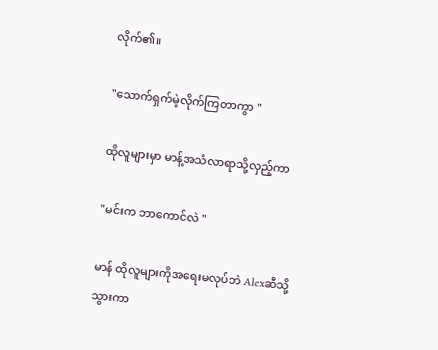လိုက်၏။

"သောက်ရှက်မဲ့လိုက်ကြတာကွာ "

ထိုလူများမှာ မာန့်အသံလာရာသို့လှည့်ကာ

"မင်းက ဘာကောင်လဲ "

မာန် ထိုလူများကိုအရေးမလုပ်ဘဲ Alexဆီသို့
သွားကာ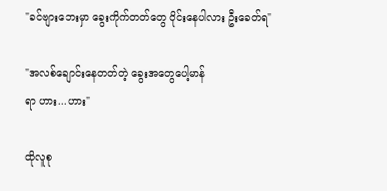"ခင်ဗျားဘေးမှာ ခွေးကိုက်တတ်တွေ ဝိုင်းနေပါလား ဦးခေတ်ရ"

"အလစ်ချောင်းနေတတ်တဲ့ ခွေးအတွေပေါ့မာန်
ရာ ဟား...ဟား"

ထိုလူစု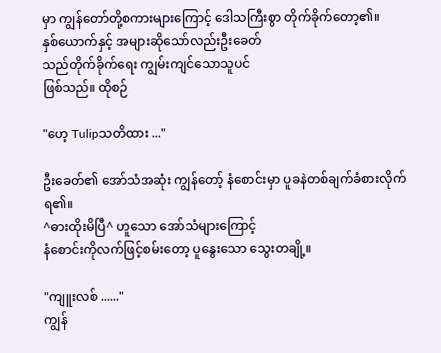မှာ ကျွန်တော်တို့စကားများကြောင့် ဒေါသကြီးစွာ တိုက်ခိုက်တော့၏။
နှစ်ယောက်နှင့် အများဆိုသော်လည်းဦးခေတ်
သည်တိုက်ခိုက်ရေး ကျွမ်းကျင်သောသူပင်
ဖြစ်သည်။ ထိုစဉ်

"ဟေ့ Tulipသတိထား ..."

ဦးခေတ်၏ အော်သံအဆုံး ကျွန်တော့် နံစောင်းမှာ ပူခနဲတစ်ချက်ခံစားလိုက်ရ၏။
^ဓားထိုးမိပြီ^ ဟူသော အော်သံများကြောင့်
နံစောင်းကိုလက်ဖြင့်စမ်းတော့ ပူနွေးသော သွေးတချို့။

"ကျူးလစ် ......"
ကျွန်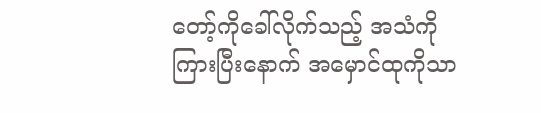တော့်ကိုခေါ်လိုက်သည့် အသံကို ကြားပြီးနောက် အမှောင်ထုကိုသာ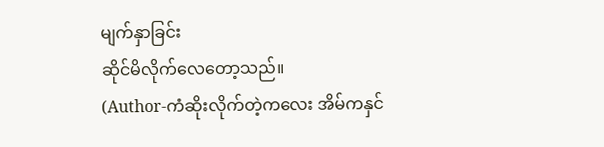မျက်နှာခြင်း
ဆိုင်မိလိုက်လေတော့သည်။
(Author-ကံဆိုးလိုက်တဲ့ကလေး အိမ်ကနှင်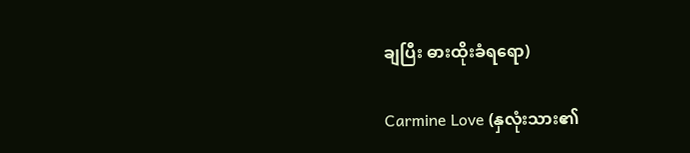ချပြီး ဓားထိုးခံရရော)

Carmine Love (နှလုံးသား၏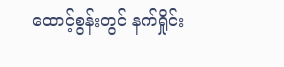ထောင့်စွန်းတွင် နက်ရှိုင်း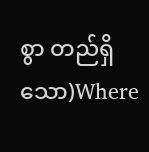စွာ တည်ရှိသော)Where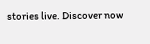stories live. Discover now